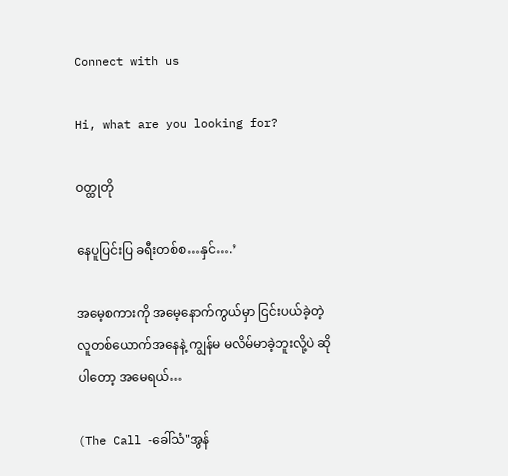Connect with us

Hi, what are you looking for?

ဝတ္ထုတို

နေပူပြင်းပြ ခရီးတစ်စ…နှင်….’

အမေ့စကားကို အမေ့နောက်ကွယ်မှာ ငြင်းပယ်ခဲ့တဲ့ လူတစ်ယောက်အနေနဲ့ ကျွန်မ မလိမ်မာခဲ့ဘူးလို့ပဲ ဆိုပါတော့ အမေရယ်…

(The Call -ခေါ်သံ"အွန်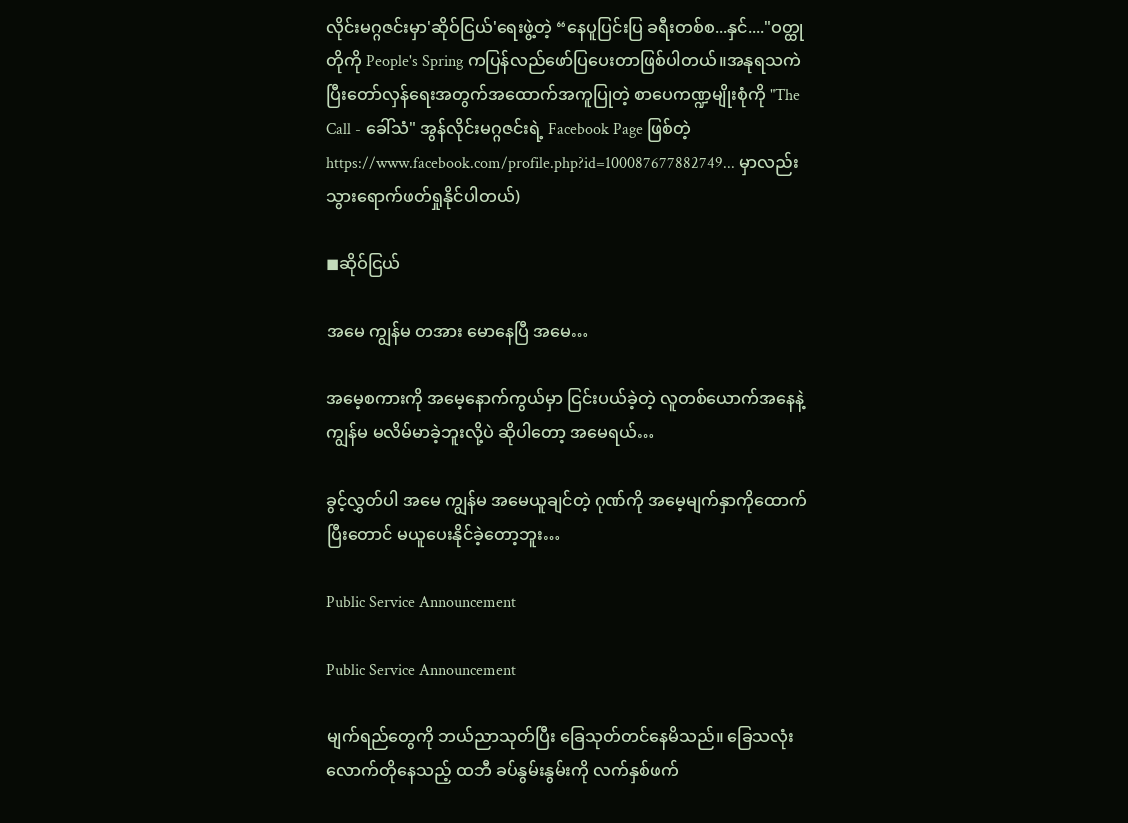လိုင်းမဂ္ဂဇင်းမှာ'ဆိုဝ်ငြယ်'ရေးဖွဲ့တဲ့ “နေပူပြင်းပြ ခရီးတစ်စ...နှင်...."ဝတ္ထုတိုကို People's Spring ကပြန်လည်ဖော်ပြပေးတာဖြစ်ပါတယ်။အနုရသကဲပြီးတော်လှန်ရေးအတွက်အထောက်အကူပြုတဲ့ စာပေကဏ္ဍမျိုးစုံကို "The Call - ခေါ်သံ" အွန်လိုင်းမဂ္ဂဇင်းရဲ့ Facebook Page ဖြစ်တဲ့ https://www.facebook.com/profile.php?id=100087677882749... မှာလည်းသွားရောက်ဖတ်ရှုနိုင်ပါတယ်)

◼ဆိုဝ်ငြယ်

အမေ ကျွန်မ တအား မောနေပြီ အမေ…

အမေ့စကားကို အမေ့နောက်ကွယ်မှာ ငြင်းပယ်ခဲ့တဲ့ လူတစ်ယောက်အနေနဲ့ ကျွန်မ မလိမ်မာခဲ့ဘူးလို့ပဲ ဆိုပါတော့ အမေရယ်…

ခွင့်လွှတ်ပါ အမေ ကျွန်မ အမေယူချင်တဲ့ ဂုဏ်ကို အမေ့မျက်နှာ‌ကိုထောက်ပြီးတောင် မယူပေးနိုင်ခဲ့တော့ဘူး…

Public Service Announcement

Public Service Announcement

မျက်ရည်တွေကို ဘယ်ညာသုတ်ပြီး ခြေသုတ်တင်နေမိသည်။ ခြေသလုံးလောက်တိုနေသည့် ထဘီ ခပ်နွမ်းနွမ်းကို လက်နှစ်ဖက်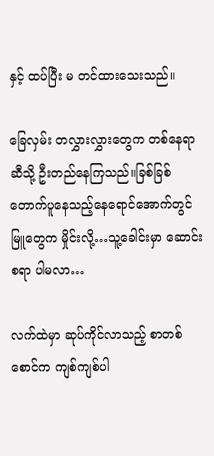နှင့် ထပ်ပြီး မ တင်ထားသေးသည်။

ခြေလှမ်း တလွှားလွှားတွေက တစ်နေရာဆီသို့ ဦးတည်နေကြသည်။ခြစ်ခြစ်တောက်ပူနေသည့်နေရောင်အောက်တွင် မြူတွေက မှိုင်းလို့…သူ့ခေါင်းမှာ ဆောင်းစရာ ပါမလာ…

လက်ထဲမှာ ဆုပ်ကိုင်လာသည့် စာတစ်စောင်က ကျစ်ကျစ်ပါ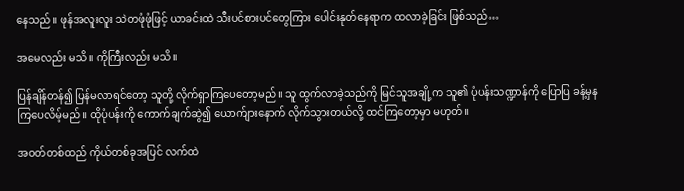နေသည်။ ဖုန်အလူးလူး သဲတဖုံဖုံဖြင့် ယာခင်းထဲ သီးပင်စားပင်တွေကြား ပေါင်းနုတ်နေရာက ထလာခဲ့ခြင်း ဖြစ်သည်…

အမေလည်း မသိ။ ကိုကြီးလည်း မသိ။

ပြန်ချိန်တန်၍ ပြန်မလာရင်တော့ သူတို့ လိုက်ရှာ‌ကြပေတော့မည်။ သူ ထွက်လာခဲ့သည်ကို မြင်သူအချို့က သူ၏ ပုံပန်းသဏ္ဍာန်ကို ပြောပြ ခန့်မှနကြပေလိမ့်မည်။ ထိုပုံပန်းကို ကောက်ချက်ဆွဲ၍ ယောက်ျားနောက် လိုက်သွားတယ်လို့ ထင်ကြတော့မှာ မဟုတ်။

အဝတ်တစ်ထည် ကိုယ်တစ်ခုအပြင် လက်ထဲ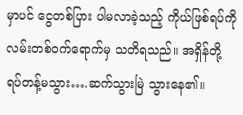မှာပင် ငွေတစ်ပြား ပါမလာခဲ့သည့် ကိုယ်ဖြစ်ရပ်ကို လမ်းတစ်ဝက်ရောက်မှ သတိရသည်။ အရှိန်တို့ ရပ်တန့်မသွား….ဆက်သွားမြဲ သွားနေ၏။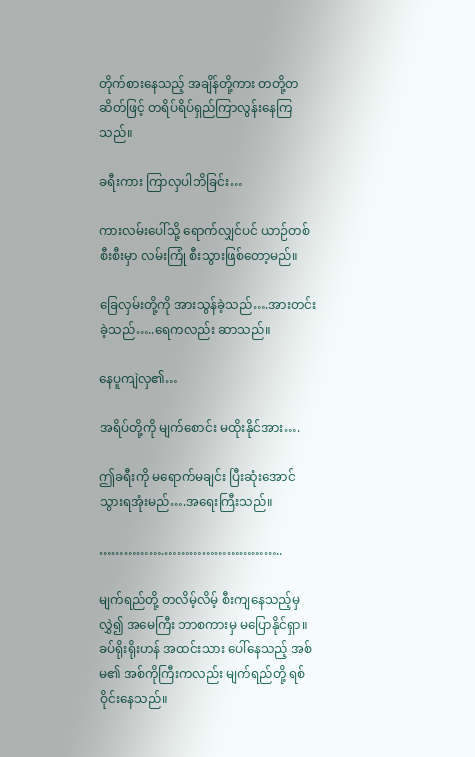တိုက်စားနေသည့် အချိန်တို့ကား တတို့တဆိတ်ဖြင့် တရိပ်ရိပ်ရှည်ကြာလွန်းနေကြသည်။

ခရီးကား ကြာလှပါဘိခြင်း…

ကားလမ်းပေါ်သို့ ရောက်လျှင်ပင် ယာဉ်တစ်စီးစီးမှာ လမ်းကြုံ စီးသွားဖြစ်တော့မည်။

ခြေလှမ်းတို့ကို အားသွန်ခဲ့သည်….အားတင်းခဲ့သည်…..ရေကလည်း ဆာသည်။

နေပူကျဲလှ၏…

အရိပ်တို့ကို မျက်စောင်း မထိုးနိုင်အား….

ဤခရီးကို မရောက်မချင်း ပြီးဆုံးအောင် သွားရအုံးမည်….အရေးကြီးသည်။

…………….………………………..

မျက်ရည်တို့ တလိမ့်လိမ့် စီးကျနေသည့်မှ လွှဲ၍ အမေကြီး ဘာစကားမှ မပြောနိုင်ရှာ။ခပ်ရိုးရိုးဟန် အထင်းသား ပေါ်နေသည့် အစ်မ၏ အစ်ကိုကြီးကလည်း မျက်ရည်တို့ ရစ်ဝိုင်းနေသည်။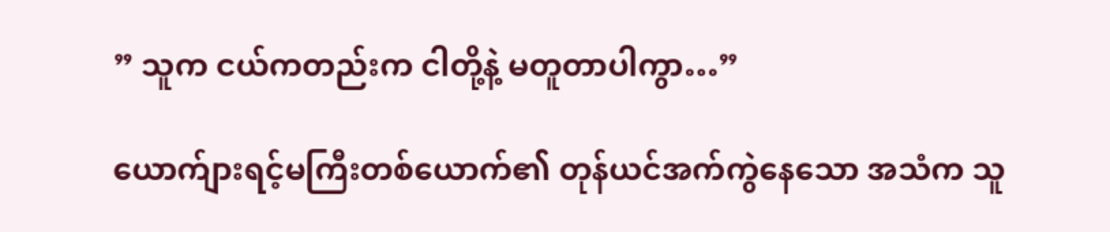” သူက ငယ်ကတည်းက ငါတို့နဲ့ မတူတာပါကွာ…”

ယောက်ျားရင့်မကြီးတစ်ယောက်၏ တုန်ယင်အက်ကွဲနေသော အသံက သူ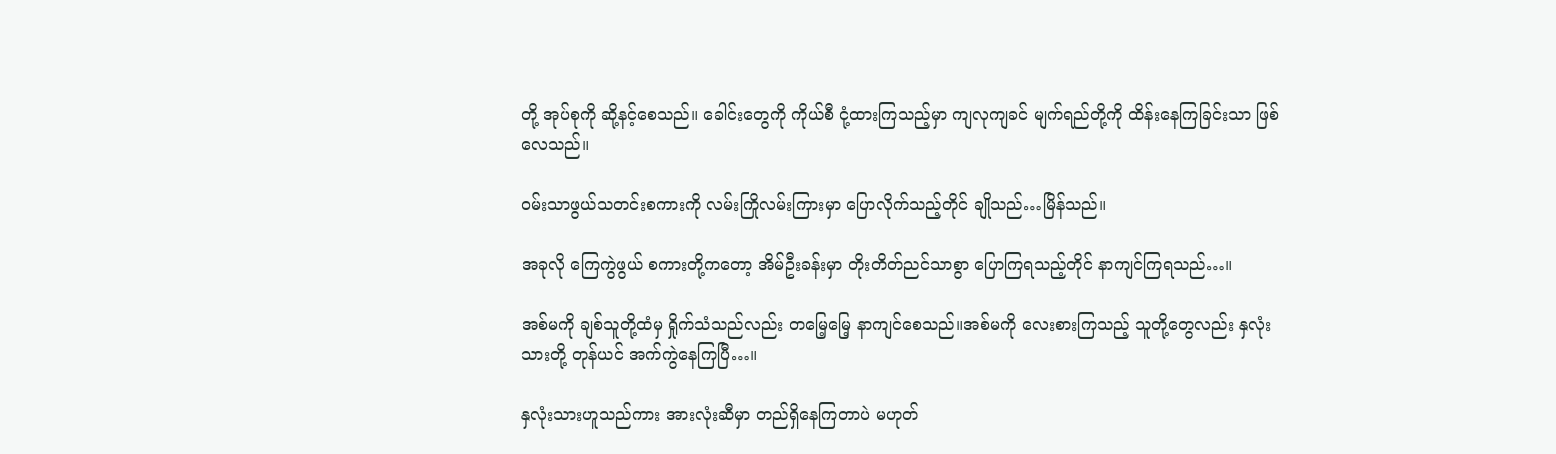တို့ အုပ်စုကို ဆို့နင့်စေသည်။ ခေါင်းတွေကို ကိုယ်စီ ငုံ့ထားကြသည့်မှာ ကျလုကျခင် မျက်ရည်တို့ကို ထိန်းနေကြခြင်းသာ ဖြစ်လေသည်။

ဝမ်းသာဖွယ်သတင်းစကားကို လမ်းကြိုလမ်းကြားမှာ ပြောလိုက်သည့်တိုင် ချိုသည်…မြိန်သည်။

အခုလို ကြေကွဲဖွယ် စကားတို့ကတော့ အိမ်ဦးခန်းမှာ တိုးတိတ်ညင်သာစွာ ပြော‌ကြရသည့်တိုင် နာကျင်ကြရသည်…။

အစ်မကို ချစ်သူတို့ထံမှ ရှိုက်သံသည်လည်း တမြေ့မြေ့ နာကျင်စေသည်။အစ်မကို လေးစားကြသည့် သူတို့တွေလည်း နှလုံးသားတို့ တုန်ယင် အက်ကွဲနေကြပြီ…။

နှလုံးသားဟူသည်ကား အားလုံးဆီမှာ တည်ရှိနေကြတာပဲ မဟုတ်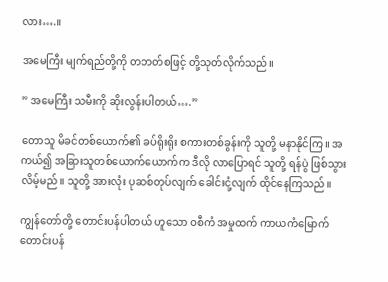လား….။

အမေကြီး မျက်ရည်တို့ကို တဘတ်စဖြင့် တို့သုတ်လိုက်သည်။

” အမေကြီး သမီးကို ဆိုးလွန်းပါတယ်….”

တောသူ မိခင်တစ်ယောက်၏ ခပ်ရိုးရိုး ‌စကားတစ်ခွန်းကို သူတို့ မနာနိုင်ကြ။ အကယ်၍ အခြားသူတစ်ယောက်ယောက်က ဒီလို လာပြောရင် သူတို့ ရန်ပွဲ ဖြစ်သွားလိမ့်မည်။ သူတို့ အားလုံး ပုဆစ်တုပ်လျက် ခေါင်းငုံ့လျက် ထိုင်နေကြသည်။

ကျွန်တော်တို့ တောင်းပန်ပါတယ် ဟူသော ဝစီကံ အမှုထက် ကာယကံမြောက် တောင်းပန်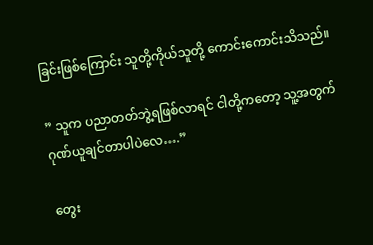ခြင်းဖြစ်ကြောင်း သူတို့ကိုယ်သူတို့ ကောင်းကောင်းသိသည်။

” သူက ပညာတတ်ဘွဲ့ရဖြစ်လာရင် ငါတို့ကတော့ သူ့အတွက် ဂုဏ်ယူချင်တာပါပဲလေ….”

တွေး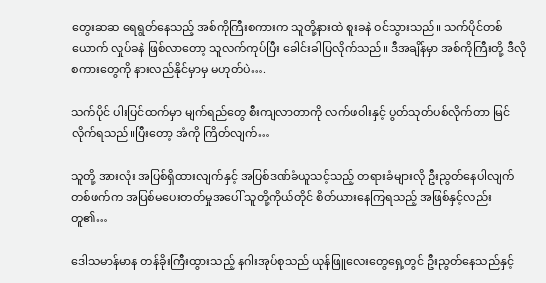တွေးဆဆ ရေရွတ်နေသည့် အစ်ကိုကြီးစကားက သူတို့နားထဲ စူးခနဲ ဝင်သွားသည်။ သက်ပိုင်တစ်ယောက် လှုပ်ခနဲ ဖြစ်လာတော့ သူလက်ကုပ်ပြီး ခေါင်းခါပြလိုက်သည်။ ဒီအချိန်မှာ အစ်ကိုကြီးတို့ ဒီလိုစကားတွေကို နားလည်နိုင်မှာမှ မဟုတ်ပဲ….

သက်ပိုင် ပါးပြင်ထက်မှာ မျက်ရည်တွေ စီးကျလာတာကို လက်ဖဝါးနှင့် ပွတ်သုတ်ပစ်လိုက်တာ မြင်လိုက်ရသည်။ပြီးတော့ အံကို ကြိတ်လျက်…

သူတို့ အားလုံး အပြစ်ရှိထားလျက်နှင့် အပြစ်ဒဏ်ခံယူသင့်သည့် တရားခံများလို ဦးညွတ်နေပါလျက် တစ်ဖက်က အပြစ်မပေးတတ်မှုအပေါ် သူတို့ကိုယ်တိုင် စိတ်ယားနေကြရသည့် အဖြစ်နှင့်လည်း တူ၏…

ဒေါသမာန်မာန တန်ခိုးကြီးထွားသည့် နဂါးအုပ်စုသည် ယုန်ဖြူလေးတွေရှေ့တွင် ဦးညွတ်နေသည်နှင့်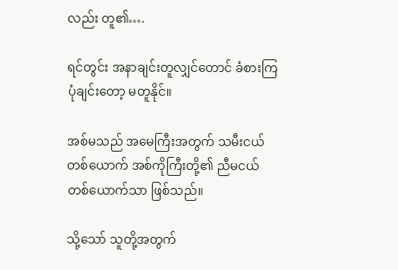လည်း တူ၏….

ရင်တွင်း အနာချင်းတူလျှင်တောင် ခံစားကြပုံချင်းတော့ မတူနိုင်။

အစ်မသည် အမေကြီးအတွက် သမီးငယ်တစ်ယောက် အစ်ကိုကြီးတို့၏ ညီမငယ် တစ်ယောက်သာ ဖြစ်သည်။

သို့သော် သူတို့အတွက်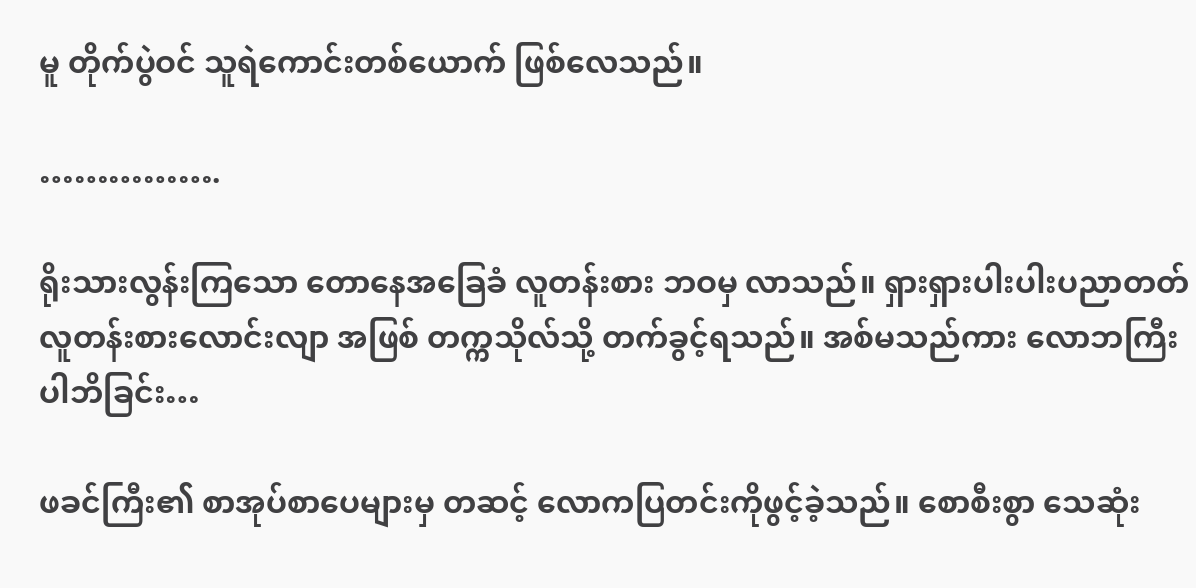မူ တိုက်ပွဲဝင် သူရဲကောင်းတစ်ယောက် ဖြစ်လေသည်။

…………….

ရိုးသားလွန်းကြသော တောနေအခြေခံ လူတန်းစား ဘဝမှ လာသည်။ ရှားရှားပါးပါးပညာတတ်လူတန်းစားလောင်းလျာ အဖြစ် တက္ကသိုလ်သို့ တက်ခွင့်ရသည်။ အစ်မသည်ကား လောဘကြီးပါဘိခြင်း…

ဖခင်ကြီး၏ စာအုပ်စာပေများမှ တဆင့် လောကပြတင်းကိုဖွင့်ခဲ့သည်။ စောစီးစွာ သေဆုံး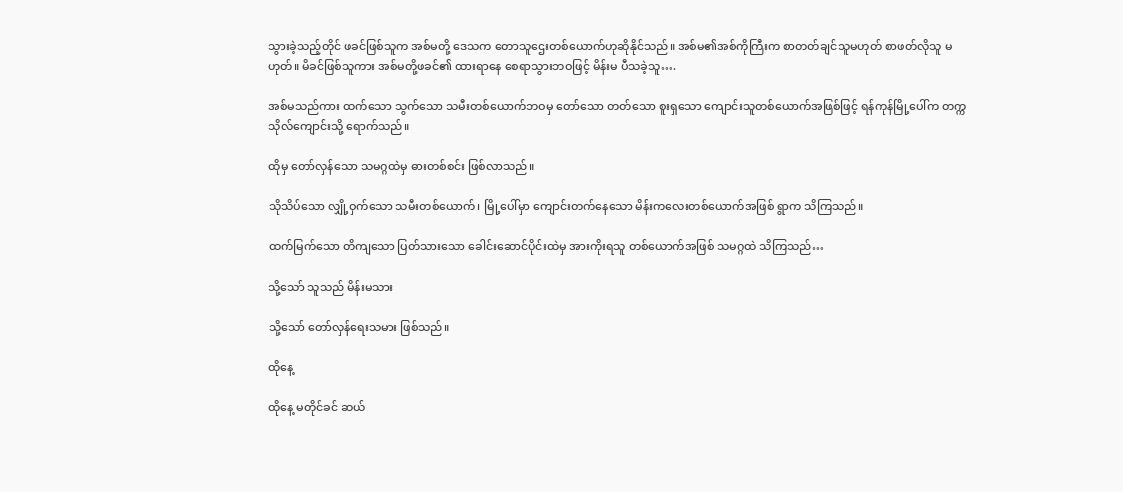သွားခဲ့သည့်တိုင် ဖခင်ဖြစ်သူက အစ်မတို့ ဒေသက တောသူဌေးတစ်ယောက်‌ဟုဆိုနိုင်သည်။ အစ်မ၏အစ်ကိုကြီးက စာတတ်ချင်သူမဟုတ် စာဖတ်လိုသူ မဟုတ်။ မိခင်ဖြစ်သူကား အစ်မတို့ဖခင်၏ ထားရာနေ စေရာသွားဘဝဖြင့် မိန်းမ ပီသခဲ့သူ….

အစ်မသည်ကား ထက်သော သွက်သော သမီးတစ်ယောက်ဘဝမှ တော်သော တတ်သော စူးရှသော ကျောင်းသူတစ်ယောက်အဖြစ်ဖြင့် ရန်ကုန်မြို့ပေါ်က တက္ကသိုလ်ကျောင်းသို့ ရောက်သည်။

ထိုမှ တော်လှန်သော သမဂ္ဂထဲမှ ဓားတစ်စင်း ဖြစ်လာသည်။

သိုသိပ်သော လျှို့ဝှက်သော သမီးတစ်ယောက်၊ မြို့ပေါ်မှာ ကျောင်း‌တက်နေသော မိန်းကလေးတစ်ယောက်အဖြစ် ရွာက သိကြသည်။

ထက်မြက်သော တိကျသော ပြတ်သားသော ခေါင်းဆောင်ပိုင်းထဲမှ အားကိုးရသူ တစ်ယောက်အဖြစ် သမဂ္ဂထဲ သိကြသည်…

သို့သော် သူသည် မိန်းမသား

သို့သော် တော်လှန်ရေးသမား ဖြစ်သည်။

ထိုနေ့

ထိုနေ့ မတိုင်ခင် ဆယ်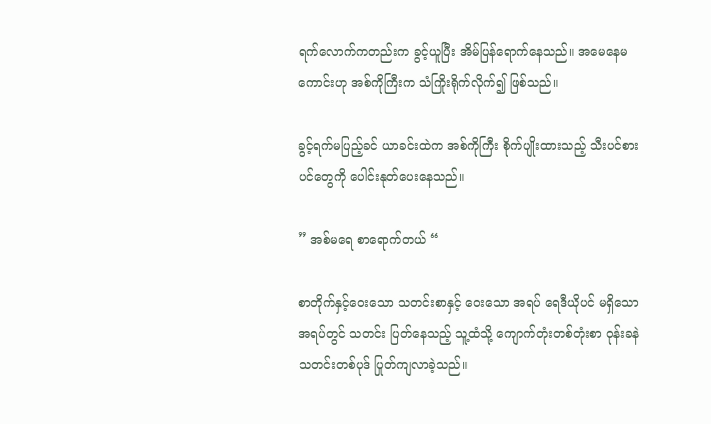ရက်လောက်ကတည်းက ခွင့်ယူပြီး အိမ်ပြန်ရောက်နေသည်။ အမေနေမကောင်းဟု အစ်ကိုကြီးက သံကြိုးရိုက်လိုက်၍ ဖြစ်သည်။

ခွင့်ရက်မပြည့်ခင် ယာခင်းထဲက အစ်ကိုကြီး စိုက်ပျိုးထားသည့် သီးပင်စားပင်တွေကို ပေါင်းနုတ်ပေးနေသည်။

” အစ်မရေ စာရောက်တယ် “

စာတိုက်နှင့်ဝေးသော သတင်းစာနှင့် ဝေးသော အရပ် ရေဒီယိုပင် မရှိသော အရပ်တွင် သတင်း ပြတ်နေသည့် သူ့ထံသို့ ကျောက်တုံးတစ်တုံးစာ ဝုန်းခနဲ သတင်းတစ်ပုဒ် ပြုတ်ကျလာခဲ့သည်။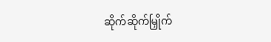ဆိုက်ဆိုက်မြှိုက်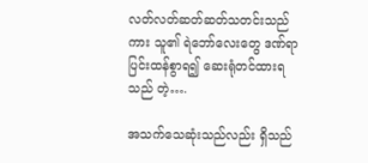လတ်လတ်ဆတ်ဆတ်သတင်းသည်ကား သူ၏ ရဲဘော်လေးတွေ ဒဏ်ရာပြင်းထန်စွာရ၍ ဆေးရုံတင်ထားရသည် တဲ့….

အသက်သေဆုံးသည်လည်း ရှိသည်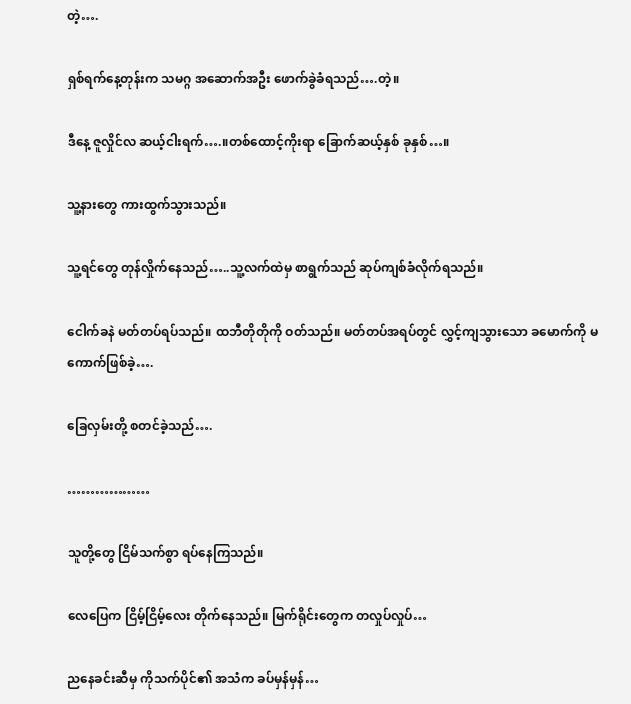တဲ့….

ရှစ်ရက်နေ့တုန်းက သမဂ္ဂ အဆောက်အဦး ဖောက်ခွဲခံရသည်….တဲ့။

ဒီနေ့ ဇူလှိုင်လ ဆယ့်ငါးရက်….။တစ်ထောင့်ကိုးရာ ခြောက်ဆယ့်နှစ် ခုနှစ်…။

သူ့နားတွေ ကားထွက်သွားသည်။

သူ့ရင်တွေ တုန်လှိုက်နေသည်…..သူ့လက်ထဲမှ စာရွက်သည် ဆုပ်ကျစ်ခံလိုက်ရသည်။

ငေါက်ခနဲ မတ်တပ်ရပ်သည်။ ထဘီတိုတိုကို ဝတ်သည်။ မတ်တပ်အရပ်တွင် လွှင့်ကျသွားသော ခမောက်ကို မကောက်ဖြစ်ခဲ့….

ခြေလှမ်းတို့ စတင်ခဲ့သည်….

………………

သူတို့တွေ ငြိမ်သက်စွာ ရပ်နေကြသည်။

လေပြေက ငြိမ့်ငြိမ့်လေး တိုက်နေသည်။ မြက်ရိုင်းတွေက တလှုပ်လှုပ်…

ညနေခင်းဆီမှ ကိုသက်ပိုင်၏ အသံက ခပ်မှန်မှန်…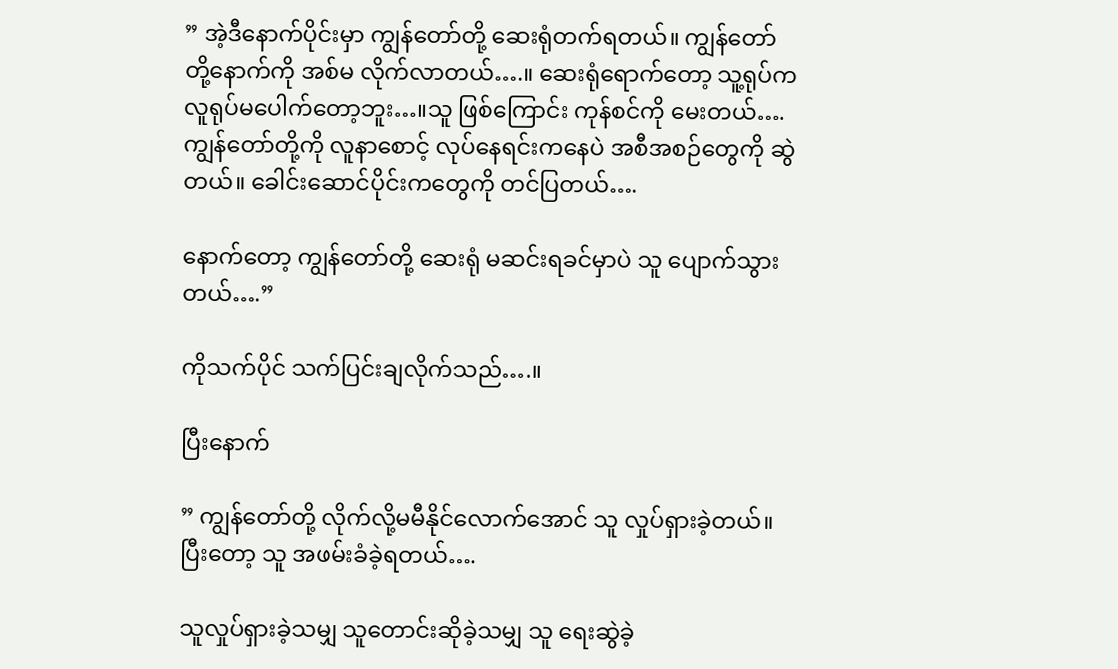” အဲ့ဒီနောက်ပိုင်းမှာ ကျွန်တော်တို့ ဆေးရုံတက်ရတယ်။ ကျွန်တော်တို့နောက်ကို အစ်မ လိုက်လာတယ်….။ ဆေးရုံရောက်တော့ သူ့ရုပ်က လူရုပ်မပေါက်တော့ဘူး…။သူ ဖြစ်ကြောင်း ကုန်စင်ကို မေးတယ်….ကျွန်တော်တို့ကို လူနာစောင့် လုပ်နေရင်းကနေပဲ အစီအစဉ်တွေကို ဆွဲတယ်။ ခေါင်းဆောင်ပိုင်းကတွေကို တင်ပြတယ်….

နောက်တော့ ကျွန်တော်တို့ ဆေးရုံ မဆင်းရခင်မှာပဲ သူ ပျောက်သွားတယ်….”

ကိုသက်ပိုင် သက်ပြင်းချလိုက်သည်….။

ပြီးနောက်

” ကျွန်တော်တို့ လိုက်လို့မမီနိုင်လောက်အောင် သူ လှုပ်ရှားခဲ့တယ်။ပြီးတော့ သူ အဖမ်းခံခဲ့ရတယ်….

သူလှုပ်ရှားခဲ့သမျှ သူတောင်းဆိုခဲ့သမျှ သူ ရေးဆွဲခဲ့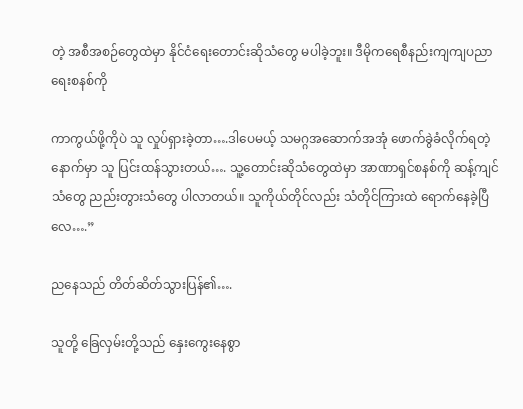တဲ့ အစီအစဉ်တွေထဲမှာ နိုင်ငံရေးတောင်းဆိုသံတွေ မပါခဲ့ဘူး။ ဒီမိုကရေစီနည်းကျကျပညာရေးစနစ်ကို

ကာကွယ်ဖို့ကိုပဲ သူ လှုပ်ရှားခဲ့တာ….ဒါပေမယ့် သမဂ္ဂအဆောက်အအုံ ဖောက်ခွဲခံလိုက်ရတဲ့နောက်မှာ သူ ပြင်းထန်သွားတယ်…. သူ့တောင်းဆိုသံတွေထဲမှာ အာဏာရှင်စနစ်ကို ဆန့်ကျင်သံတွေ ညည်းတွားသံတွေ ပါလာတယ်။ သူကိုယ်တိုင်လည်း သံတိုင်ကြားထဲ ရောက်နေခဲ့ပြီလေ….”

ညနေသည် တိတ်ဆိတ်သွားပြန်၏….

သူတို့ ခြေလှမ်းတို့သည် နှေးကွေးနေစွာ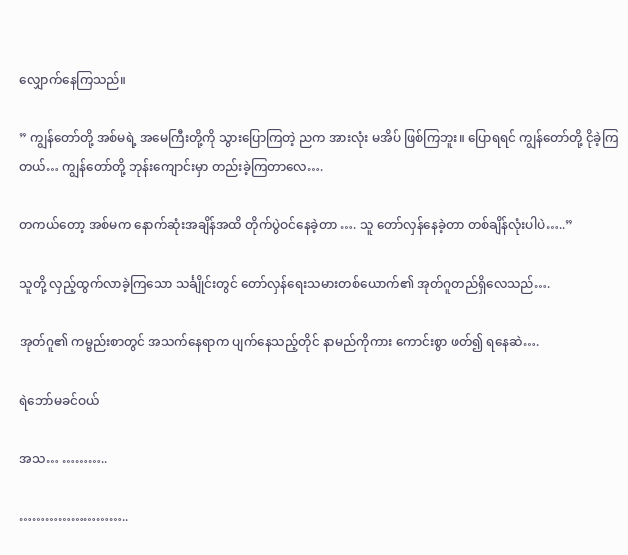လျှောက်နေကြသည်။

” ကျွန်တော်တို့ အ‌စ်မရဲ့ အမေကြီးတို့ကို သွားပြောကြတဲ့ ညက အားလုံး မအိပ် ဖြစ်ကြဘူး။ ပြောရရင် ကျွန်တော်တို့ ငိုခဲ့ကြတယ်… ကျွန်တော်တို့ ဘုန်းကျောင်းမှာ တည်းခဲ့ကြတာလေ….

တကယ်တော့ အစ်မက နောက်ဆုံးအချိန်အထိ တိုက်ပွဲဝင်နေခဲ့တာ …. သူ တော်လှန်နေခဲ့တာ တစ်ချိန်လုံးပါပဲ…..”

သူတို့ လှည့်ထွက်လာခဲ့ကြသော သင်္ချိုင်းတွင် တော်လှန်ရေးသမားတစ်ယောက်၏ အုတ်ဂူတည်ရှိလေသည်….

အုတ်ဂူ၏ ကမ္ဗည်းစာတွင် အသက်နေရာက ပျက်နေသည့်တိုင် နာမည်ကိုကား ကောင်းစွာ ဖတ်၍ ရနေဆဲ….

ရဲဘော်မခင်ဝယ်

အသ… ………..

……………………..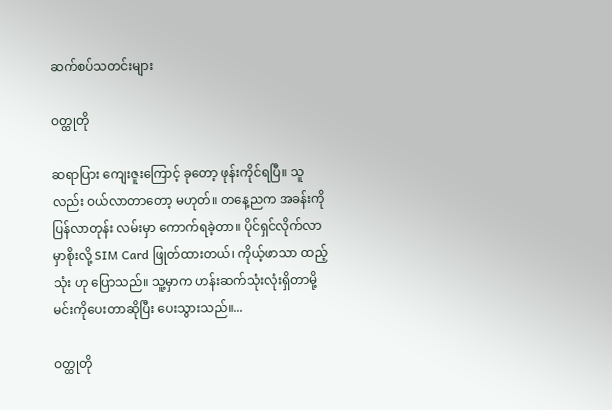ဆက်စပ်သတင်းများ

ဝတ္ထုတို

ဆရာပြား ကျေးဇူးကြောင့် ခုတော့ ဖုန်းကိုင်ရပြီ။ သူလည်း ဝယ်လာတာတော့ မဟုတ်။ တနေ့ညက အခန်းကို ပြန်လာတုန်း လမ်းမှာ ကောက်ရခဲ့တာ။ ပိုင်ရှင်လိုက်လာမှာစိုးလို့ SIM Card ဖြုတ်ထားတယ်၊ ကိုယ့်ဖာသာ ထည့်သုံး ဟု ပြောသည်။ သူ့မှာက ဟန်းဆက်သုံးလုံးရှိတာမို့ မင်းကိုပေးတာဆိုပြီး ပေးသွားသည်။...

ဝတ္ထုတို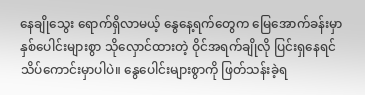နေချိုသွေး ရောက်ရှိလာမယ့် နွေနေ့ရက်တွေက မြေအောက်ခန်းမှာ နှစ်ပေါင်းများစွာ သိုလှောင်ထားတဲ့ ဝိုင်အရက်ချိုလို ပြင်းရှနေရင် သိပ်ကောင်းမှာပါပဲ။ နွေပေါင်းများစွာကို ဖြတ်သန်းခဲ့ရ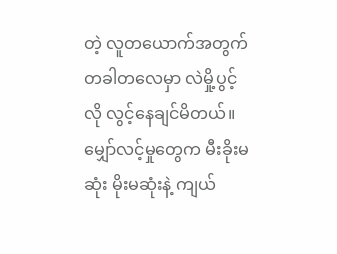တဲ့ လူတယောက်အတွက် တခါတလေမှာ လဲမှို့ပွင့်လို လွင့်နေချင်မိတယ်။ မျှော်လင့်မှုတွေက မီးခိုးမဆုံး မိုးမဆုံးနဲ့ ကျယ်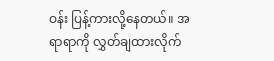ဝန်း ပြန့်ကားလို့နေတယ်။ အရာရာကို လွှတ်ချထားလိုက်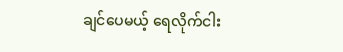ချင်‌ပေမယ့် ရေလိုက်ငါး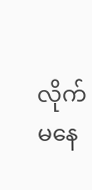လိုက် မနေ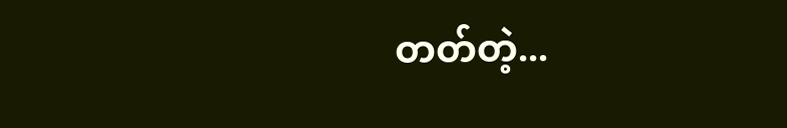တတ်တဲ့...